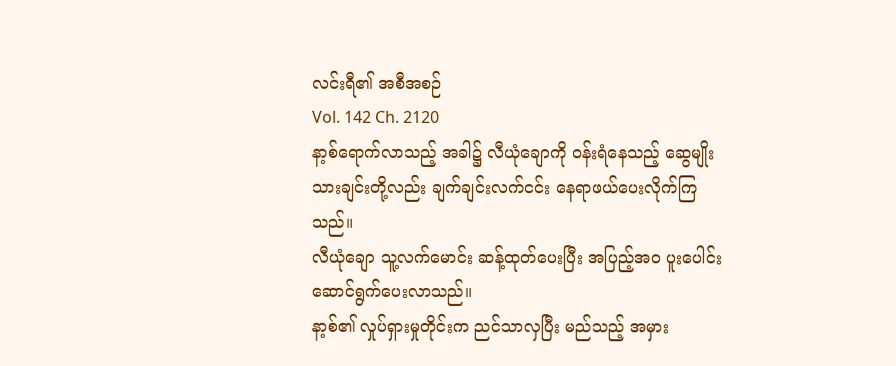လင်းရီ၏ အစီအစဉ်
Vol. 142 Ch. 2120
နာ့စ်ရောက်လာသည့် အခါ၌ လီယုံချောကို ဝန်းရံနေသည့် ဆွေမျိုးသားချင်းတို့လည်း ချက်ချင်းလက်ငင်း နေရာဖယ်ပေးလိုက်ကြသည်။
လီယုံချော သူ့လက်မောင်း ဆန့်ထုတ်ပေးပြီး အပြည့်အဝ ပူးပေါင်းဆောင်ရွက်ပေးလာသည်။
နာ့စ်၏ လှုပ်ရှားမှုတိုင်းက ညင်သာလှပြီး မည်သည့် အမှား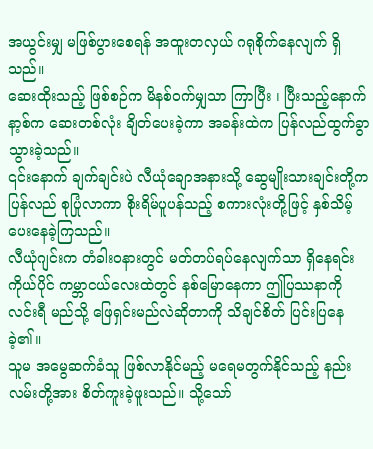အယွင်းမျှ မဖြစ်ပွားစေရန် အထူးတလှယ် ဂရုစိုက်နေလျက် ရှိသည်။
ဆေးထိုးသည့် ဖြစ်စဉ်က မိနစ်ဝက်မျှသာ ကြာပြီး ၊ ပြီးသည့်နောက် နာ့စ်က ဆေးတစ်လုံး ချိတ်ပေးခဲ့ကာ အခန်းထဲက ပြန်လည်ထွက်ခွာသွားခဲ့သည်။
၎င်းနောက် ချက်ချင်းပဲ လီယုံချောအနားသို့ ဆွေမျိုးသားချင်းတို့က ပြန်လည် စုပြုံလာကာ စိုးရိမ်ပူပန်သည့် စကားလုံးတို့ဖြင့် နှစ်သိမ့်ပေးနေခဲ့ကြသည်။
လီယုံဂျင်းက တံခါးဝနားတွင် မတ်တပ်ရပ်နေလျက်သာ ရှိနေရင်း ကိုယ်ပိုင် ကမ္ဘာငယ်လေးထဲတွင် နစ်မြောနေကာ ဤပြဿနာကို လင်းရီ မည်သို့ ဖြေရှင်းမည်လဲဆိုတာကို သိချင်စိတ် ပြင်းပြနေခဲ့၏။
သူမ အမွေဆက်ခံသူ ဖြစ်လာနိုင်မည့် မရေမတွက်နိုင်သည့် နည်းလမ်းတို့အား စိတ်ကူးခဲ့ဖူးသည်။ သို့သော်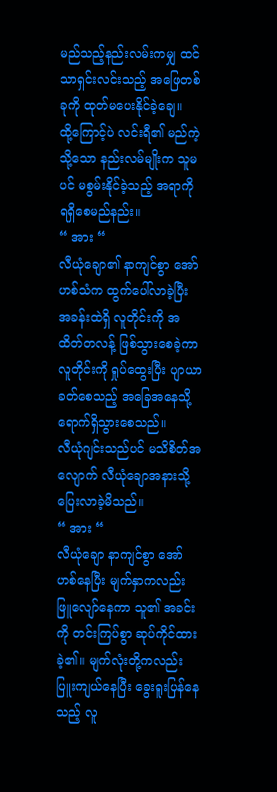မည်သည့်နည်းလမ်းကမျှ ထင်သာရှင်းလင်းသည့် အဖြေတစ်ခုကို ထုတ်မပေးနိုင်ခဲ့ချေ။
ထို့ကြောင့်ပဲ လင်းရီ၏ မည်ကဲ့သို့သော နည်းလမ်မျိုးက သူမပင် မစွမ်းနိုင်ခဲ့သည့် အရာကို ရရှိစေမည်နည်း။
“ အား “
လီယုံချော၏ နာကျင်စွာ အော်ဟစ်သံက ထွက်ပေါ်လာခဲ့ပြီး အခန်းထဲရှိ လူတိုင်းကို အထိတ်တလန့် ဖြစ်သွားစေခဲ့ကာ လူတိုင်းကို ရှုပ်ထွေးပြီး ပျာယာခတ်စေသည့် အခြေအနေသို့ ရောက်ရှိသွားစေသည်။
လီယုံဂျင်းသည်ပင် မသိစိတ်အလျောက် လီယုံချောအနားသို့ ပြေးလာခဲ့မိသည်။
“ အား “
လီယုံချော နာကျင်စွာ အော်ဟစ်နေပြီး မျက်နှာကလည်း ဖြူလျော်နေကာ သူ၏ အခင်းကို တင်းကြပ်စွာ ဆုပ်ကိုင်ထားခဲ့၏။ မျက်လုံးတို့ကလည်း ပြူးကျယ်နေပြီး ခွေးရူးပြန်နေသည့် လူ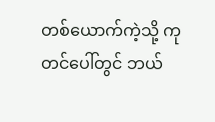တစ်ယောက်ကဲ့သို့ ကုတင်ပေါ်တွင် ဘယ်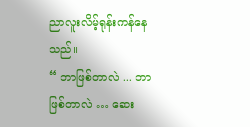ညာလူးလိမ့်ရုန်းကန်နေသည်။
“ ဘာဖြစ်တာလဲ ... ဘာဖြစ်တာလဲ … ဆေး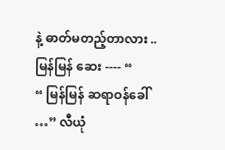နဲ့ ဓာတ်မတည့်တာလား .. မြန်မြန် ဆေး ---- “
“ မြန်မြန် ဆရာဝန်ခေါ် …” လီယုံ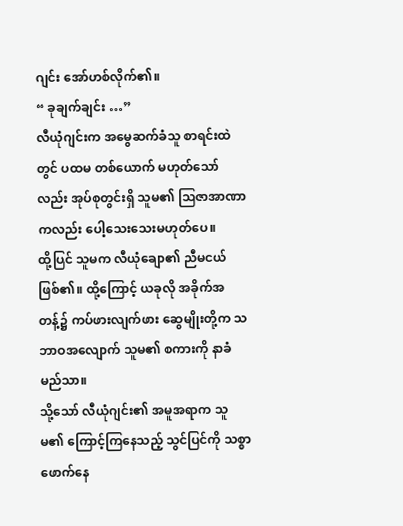ဂျင်း အော်ဟစ်လိုက်၏။
“ ခုချက်ချင်း …”
လီယုံဂျင်းက အမွေဆက်ခံသူ စာရင်းထဲတွင် ပထမ တစ်ယောက် မဟုတ်သော်လည်း အုပ်စုတွင်းရှိ သူမ၏ ဩဇာအာဏာကလည်း ပေါ့သေးသေးမဟုတ်ပေ။
ထို့ပြင် သူမက လီယုံချော၏ ညီမငယ်ဖြစ်၏။ ထို့ကြောင့် ယခုလို အခိုက်အတန့်၌ ကပ်ဖားလျက်ဖား ဆွေမျိုးတို့က သဘာဝအလျောက် သူမ၏ စကားကို နာခံမည်သာ။
သို့သော် လီယုံဂျင်း၏ အမူအရာက သူမ၏ ကြောင့်ကြနေသည့် သွင်ပြင်ကို သစ္စာဖောက်နေ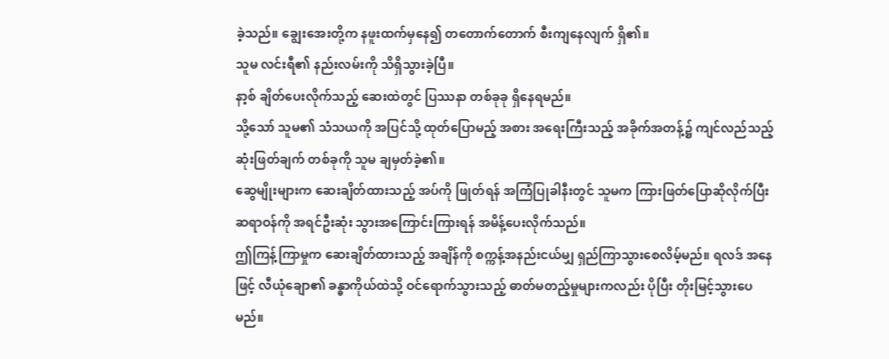ခဲ့သည်။ ချွေးအေးတို့က နဖူးထက်မှနေ၍ တတောက်တောက် စီးကျနေလျက် ရှိ၏။
သူမ လင်းရီ၏ နည်းလမ်းကို သိရှိသွားခဲ့ပြီ။
နာ့စ် ချိတ်ပေးလိုက်သည့် ဆေးထဲတွင် ပြဿနာ တစ်ခုခု ရှိနေရမည်။
သို့သော် သူမ၏ သံသယကို အပြင်သို့ ထုတ်ပြောမည့် အစား အရေးကြီးသည့် အခိုက်အတန့်၌ ကျင်လည်သည့် ဆုံးဖြတ်ချက် တစ်ခုကို သူမ ချမှတ်ခဲ့၏။
ဆွေမျိုးများက ဆေးချိတ်ထားသည့် အပ်ကို ဖြုတ်ရန် အကြံပြုခါနီးတွင် သူမက ကြားဖြတ်ပြောဆိုလိုက်ပြီး ဆရာဝန်ကို အရင်ဦးဆုံး သွားအကြောင်းကြားရန် အမိန့်ပေးလိုက်သည်။
ဤကြန့်ကြာမှုက ဆေးချိတ်ထားသည့် အချိန်ကို စက္ကန့်အနည်းငယ်မျှ ရှည်ကြာသွားစေလိမ့်မည်။ ရလဒ် အနေဖြင့် လီယုံချော၏ ခန္ဓာကိုယ်ထဲသို့ ဝင်ရောက်သွားသည့် ဓာတ်မတည့်မှုများကလည်း ပိုပြီး တိုးမြင့်သွားပေမည်။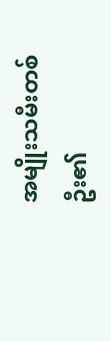အမျိုးသမီးတစ်ဦး၏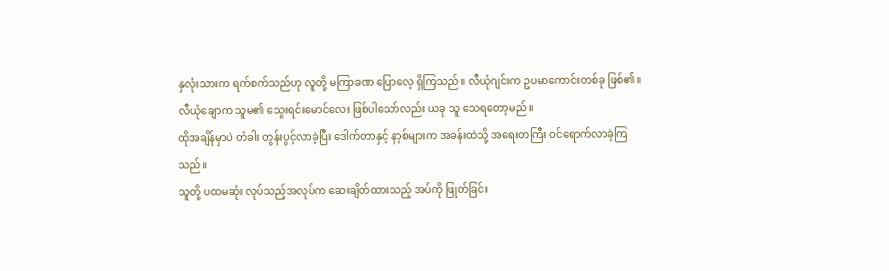နှလုံးသားက ရက်စက်သည်ဟု လူတို့ မကြာခဏ ပြောလေ့ ရှိကြသည်။ လီယုံဂျင်းက ဥပမာကောင်းတစ်ခု ဖြစ်၏။
လီယုံချောက သူမ၏ သွေးရင်းမောင်လေး ဖြစ်ပါသော်လည်း ယခု သူ သေရတော့မည်။
ထိုအချိန်မှာပဲ တံခါး တွန်းပွင့်လာခဲ့ပြီး ဒေါက်တာနှင့် နာ့စ်များက အခန်းထဲသို့ အရေးတကြီး ဝင်ရောက်လာခဲ့ကြသည်။
သူတို့ ပထမဆုံး လုပ်သည့်အလုပ်က ဆေးချိတ်ထားသည့် အပ်ကို ဖြုတ်ခြင်း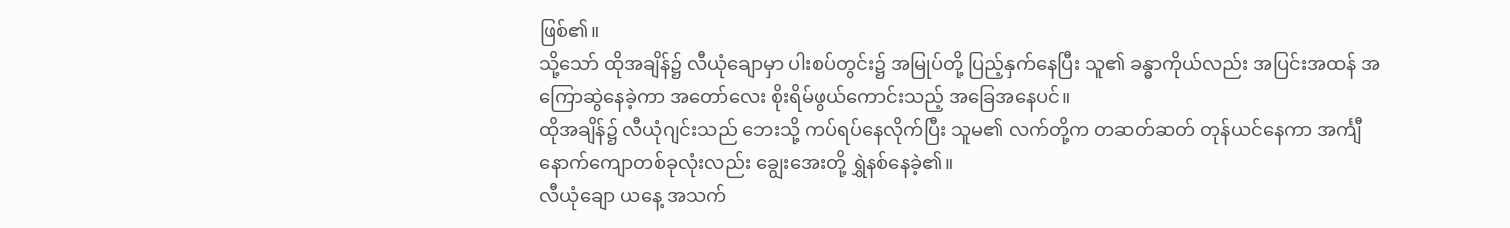ဖြစ်၏။
သို့သော် ထိုအချိန်၌ လီယုံချောမှာ ပါးစပ်တွင်း၌ အမြုပ်တို့ ပြည့်နှက်နေပြီး သူ၏ ခန္ဓာကိုယ်လည်း အပြင်းအထန် အကြောဆွဲနေခဲ့ကာ အတော်လေး စိုးရိမ်ဖွယ်ကောင်းသည့် အခြေအနေပင်။
ထိုအချိန်၌ လီယုံဂျင်းသည် ဘေးသို့ ကပ်ရပ်နေလိုက်ပြီး သူမ၏ လက်တို့က တဆတ်ဆတ် တုန်ယင်နေကာ အင်္ကျီနောက်ကျောတစ်ခုလုံးလည်း ချွေးအေးတို့ ရွှဲနစ်နေခဲ့၏။
လီယုံချော ယနေ့ အသက်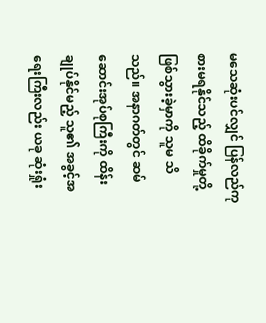မသေဆုံးပင်လျှင် ပြန်လည်ကုစားမရနိုင်သည့် ထိခိုက်မှုတို့ ဖြစ်သွားခဲ့မှာကို သူမ သိသည်။ အနာဂတ်တွင် ဆမ်ဆောင်းအုပ်စုကြီးကို ထိန်းချုပ်နိုင်မည့် သူ၏ အခွင့်အရေးကြီးလည်း ယခု ဆုံးရှုံး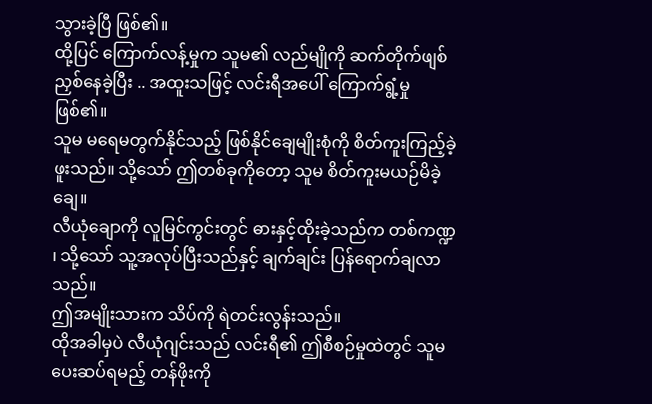သွားခဲ့ပြီ ဖြစ်၏။
ထို့ပြင် ကြောက်လန့်မှုက သူမ၏ လည်မျိုကို ဆက်တိုက်ဖျစ်ညှစ်နေခဲ့ပြီး .. အထူးသဖြင့် လင်းရီအပေါ် ကြောက်ရွံ့မှု ဖြစ်၏။
သူမ မရေမတွက်နိုင်သည့် ဖြစ်နိုင်ချေမျိုးစုံကို စိတ်ကူးကြည့်ခဲ့ဖူးသည်။ သို့သော် ဤတစ်ခုကိုတော့ သူမ စိတ်ကူးမယဉ်မိခဲ့ချေ။
လီယုံချောကို လူမြင်ကွင်းတွင် ဓားနှင့်ထိုးခဲ့သည်က တစ်ကဏ္ဍ ၊ သို့သော် သူ့အလုပ်ပြီးသည်နှင့် ချက်ချင်း ပြန်ရောက်ချလာသည်။
ဤအမျိုးသားက သိပ်ကို ရဲတင်းလွန်းသည်။
ထိုအခါမှပဲ လီယုံဂျင်းသည် လင်းရီ၏ ဤစီစဉ်မှုထဲတွင် သူမ ပေးဆပ်ရမည့် တန်ဖိုးကို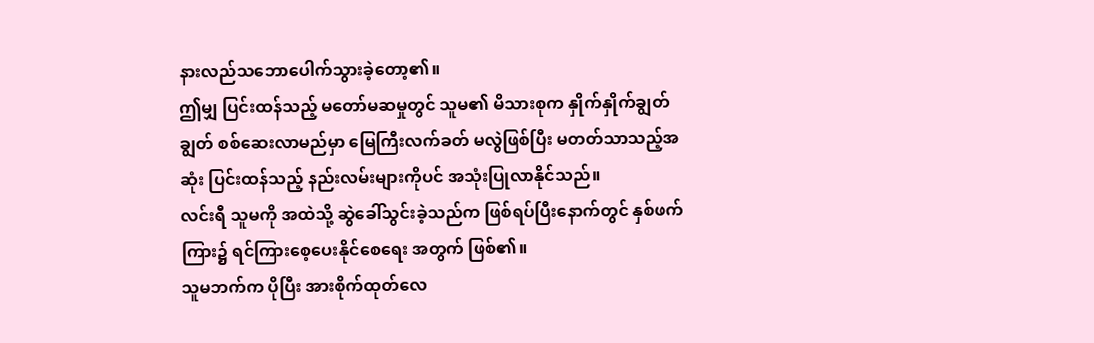နားလည်သဘောပေါက်သွားခဲ့တော့၏။
ဤမျှ ပြင်းထန်သည့် မတော်မဆမှုတွင် သူမ၏ မိသားစုက နှိုက်နှိုက်ချွတ်ချွတ် စစ်ဆေးလာမည်မှာ မြေကြီးလက်ခတ် မလွဲဖြစ်ပြီး မတတ်သာသည့်အဆုံး ပြင်းထန်သည့် နည်းလမ်းများကိုပင် အသုံးပြုလာနိုင်သည်။
လင်းရီ သူမကို အထဲသို့ ဆွဲခေါ်သွင်းခဲ့သည်က ဖြစ်ရပ်ပြီးနောက်တွင် နှစ်ဖက်ကြား၌ ရင်ကြားစေ့ပေးနိုင်စေရေး အတွက် ဖြစ်၏။
သူမဘက်က ပိုပြီး အားစိုက်ထုတ်လေ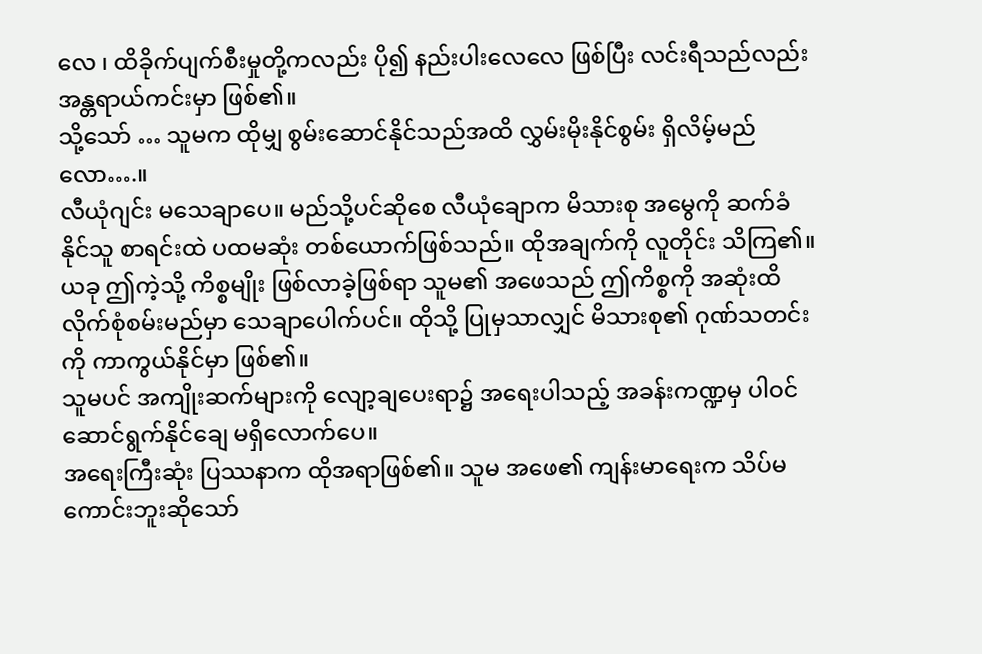လေ ၊ ထိခိုက်ပျက်စီးမှုတို့ကလည်း ပို၍ နည်းပါးလေလေ ဖြစ်ပြီး လင်းရီသည်လည်း အန္တရာယ်ကင်းမှာ ဖြစ်၏။
သို့သော် … သူမက ထိုမျှ စွမ်းဆောင်နိုင်သည်အထိ လွှမ်းမိုးနိုင်စွမ်း ရှိလိမ့်မည်လော….။
လီယုံဂျင်း မသေချာပေ။ မည်သို့ပင်ဆိုစေ လီယုံချောက မိသားစု အမွေကို ဆက်ခံနိုင်သူ စာရင်းထဲ ပထမဆုံး တစ်ယောက်ဖြစ်သည်။ ထိုအချက်ကို လူတိုင်း သိကြ၏။
ယခု ဤကဲ့သို့ ကိစ္စမျိုး ဖြစ်လာခဲ့ဖြစ်ရာ သူမ၏ အဖေသည် ဤကိစ္စကို အဆုံးထိ လိုက်စုံစမ်းမည်မှာ သေချာပေါက်ပင်။ ထိုသို့ ပြုမှသာလျှင် မိသားစု၏ ဂုဏ်သတင်းကို ကာကွယ်နိုင်မှာ ဖြစ်၏။
သူမပင် အကျိုးဆက်များကို လျော့ချပေးရာ၌ အရေးပါသည့် အခန်းကဏ္ဍမှ ပါဝင်ဆောင်ရွက်နိုင်ချေ မရှိလောက်ပေ။
အရေးကြီးဆုံး ပြဿနာက ထိုအရာဖြစ်၏။ သူမ အဖေ၏ ကျန်းမာရေးက သိပ်မကောင်းဘူးဆိုသော်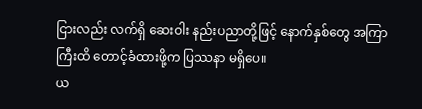ငြားလည်း လက်ရှိ ဆေးဝါး နည်းပညာတို့ဖြင့် နောက်နှစ်တွေ အကြာကြီးထိ တောင့်ခံထားဖို့က ပြဿနာ မရှိပေ။
ယ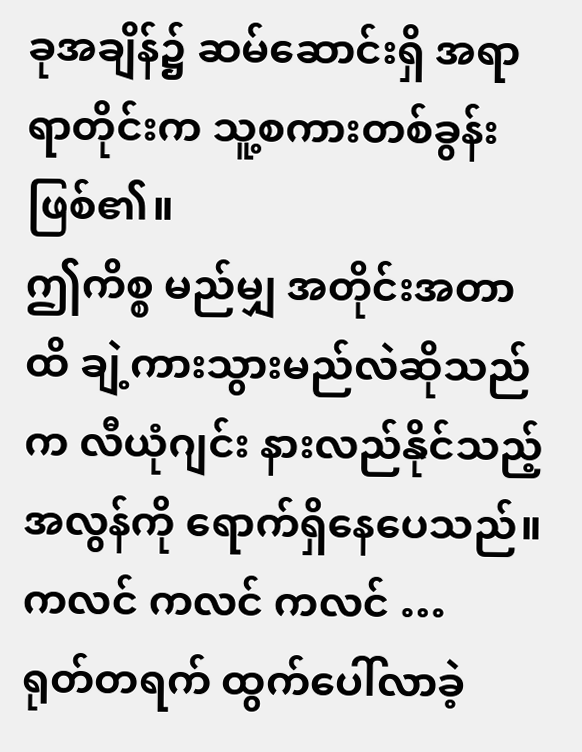ခုအချိန်၌ ဆမ်ဆောင်းရှိ အရာရာတိုင်းက သူ့စကားတစ်ခွန်းဖြစ်၏။
ဤကိစ္စ မည်မျှ အတိုင်းအတာထိ ချဲ့ကားသွားမည်လဲဆိုသည်က လီယုံဂျင်း နားလည်နိုင်သည့်အလွန်ကို ရောက်ရှိနေပေသည်။
ကလင် ကလင် ကလင် …
ရုတ်တရက် ထွက်ပေါ်လာခဲ့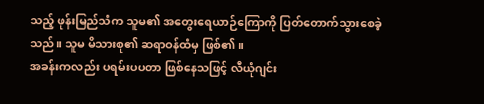သည့် ဖုန်းမြည်သံက သူမ၏ အတွေးရေယာဉ်ကြောကို ပြတ်တောက်သွားစေခဲ့သည်။ သူမ မိသားစု၏ ဆရာဝန်ထံမှ ဖြစ်၏။
အခန်းကလည်း ပရမ်းပပတာ ဖြစ်နေသဖြင့် လီယုံဂျင်း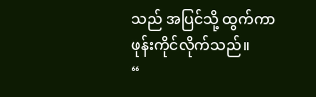သည် အပြင်သို့ ထွက်ကာ ဖုန်းကိုင်လိုက်သည်။
“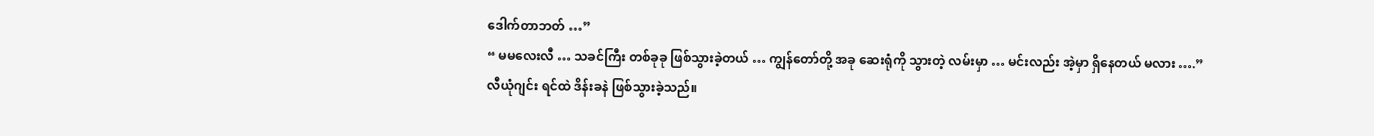ဒေါက်တာဘတ် …”
“ မမလေးလီ … သခင်ကြီး တစ်ခုခု ဖြစ်သွားခဲ့တယ် … ကျွန်တော်တို့ အခု ဆေးရုံကို သွားတဲ့ လမ်းမှာ … မင်းလည်း အဲ့မှာ ရှိနေတယ် မလား ….”
လီယုံဂျင်း ရင်ထဲ ဒိန်းခနဲ ဖြစ်သွားခဲ့သည်။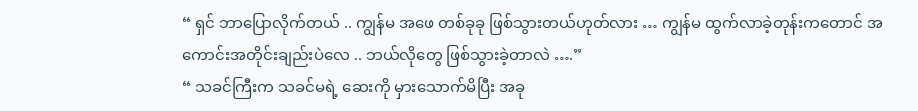“ ရှင် ဘာပြောလိုက်တယ် .. ကျွန်မ အဖေ တစ်ခုခု ဖြစ်သွားတယ်ဟုတ်လား … ကျွန်မ ထွက်လာခဲ့တုန်းကတောင် အကောင်းအတိုင်းချည်းပဲလေ .. ဘယ်လိုတွေ ဖြစ်သွားခဲ့တာလဲ ….”
“ သခင်ကြီးက သခင်မရဲ့ ဆေးကို မှားသောက်မိပြီး အခု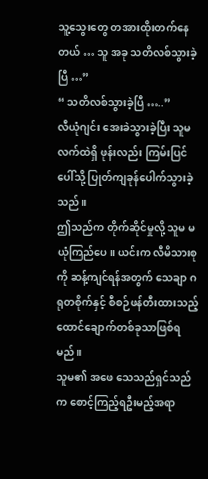သူ့သွေးတွေ တအားထိုးတက်နေတယ် … သူ အခု သတိလစ်သွားခဲ့ပြီ …”
“ သတိလစ်သွားခဲ့ပြီ …..”
လီယုံဂျင်း အေးခဲသွားခဲ့ပြီး သူမလက်ထဲရှိ ဖုန်းလည်း ကြမ်းပြင်ပေါ်သို့ ပြုတ်ကျခုန်ပေါက်သွားခဲ့သည်။
ဤသည်က တိုက်ဆိုင်မှုလို့ သူမ မယုံကြည်ပေ။ ယင်းက လီမိသားစုကို ဆန့်ကျင်ရန်အတွက် သေချာ ဂရုတစိုက်နှင့် စီစဉ်ဖန်တီးထားသည့် ထောင်ချောက်တစ်ခုသာဖြစ်ရမည်။
သူမ၏ အဖေ သေသည်ရှင်သည်က စောင့်ကြည့်ရဦးမည့်အရာ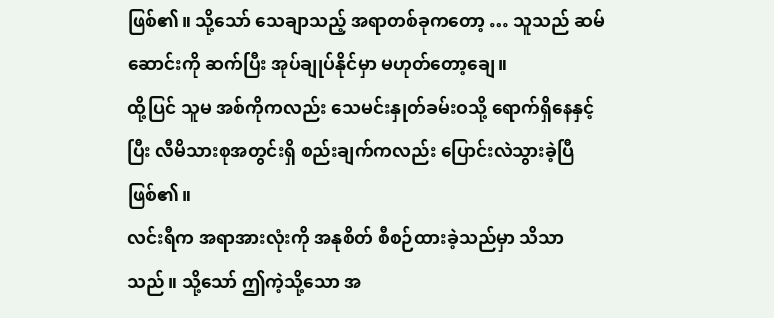ဖြစ်၏။ သို့သော် သေချာသည့် အရာတစ်ခုကတော့ … သူသည် ဆမ်ဆောင်းကို ဆက်ပြီး အုပ်ချုပ်နိုင်မှာ မဟုတ်တော့ချေ။
ထို့ပြင် သူမ အစ်ကိုကလည်း သေမင်းနှုတ်ခမ်းဝသို့ ရောက်ရှိနေနှင့်ပြီး လီမိသားစုအတွင်းရှိ စည်းချက်ကလည်း ပြောင်းလဲသွားခဲ့ပြီ ဖြစ်၏။
လင်းရီက အရာအားလုံးကို အနုစိတ် စီစဉ်ထားခဲ့သည်မှာ သိသာသည်။ သို့သော် ဤကဲ့သို့သော အ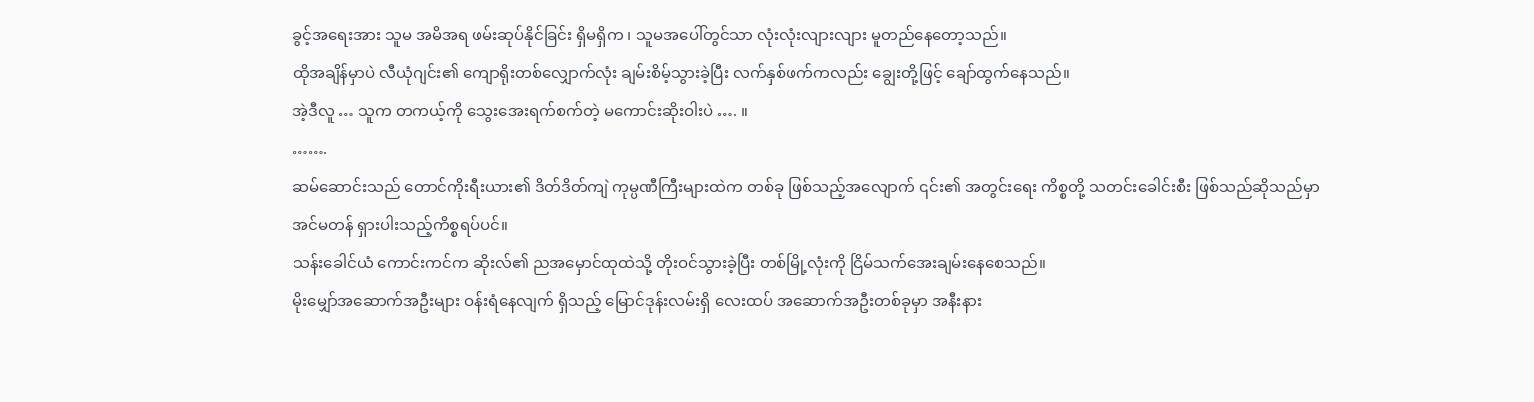ခွင့်အရေးအား သူမ အမိအရ ဖမ်းဆုပ်နိုင်ခြင်း ရှိမရှိက ၊ သူမအပေါ်တွင်သာ လုံးလုံးလျားလျား မူတည်နေတော့သည်။
ထိုအချိန်မှာပဲ လီယုံဂျင်း၏ ကျောရိုးတစ်လျှောက်လုံး ချမ်းစိမ့်သွားခဲ့ပြီး လက်နှစ်ဖက်ကလည်း ချွေးတို့ဖြင့် ချော်ထွက်နေသည်။
အဲ့ဒီလူ … သူက တကယ့်ကို သွေးအေးရက်စက်တဲ့ မကောင်းဆိုးဝါးပဲ …. ။
…….
ဆမ်ဆောင်းသည် တောင်ကိုးရီးယား၏ ဒိတ်ဒိတ်ကျဲ ကုမ္ပဏီကြီးများထဲက တစ်ခု ဖြစ်သည့်အလျောက် ၎င်း၏ အတွင်းရေး ကိစ္စတို့ သတင်းခေါင်းစီး ဖြစ်သည်ဆိုသည်မှာ အင်မတန် ရှားပါးသည့်ကိစ္စရပ်ပင်။
သန်းခေါင်ယံ ကောင်းကင်က ဆိုးလ်၏ ညအမှောင်ထုထဲသို့ တိုးဝင်သွားခဲ့ပြီး တစ်မြို့လုံးကို ငြိမ်သက်အေးချမ်းနေစေသည်။
မိုးမျှော်အဆောက်အဦးများ ဝန်းရံနေလျက် ရှိသည့် မြောင်ဒုန်းလမ်းရှိ လေးထပ် အဆောက်အဦးတစ်ခုမှာ အနီးနား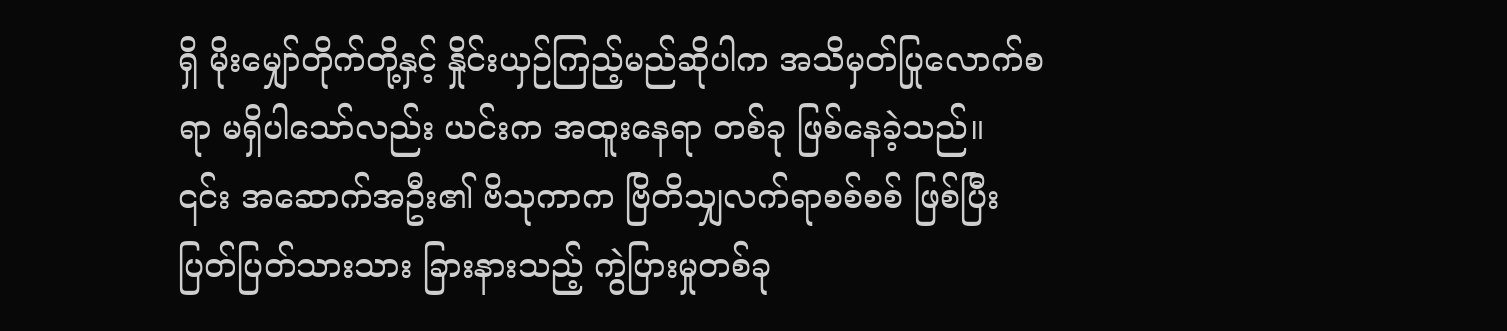ရှိ မိုးမျှော်တိုက်တို့နှင့် နှိုင်းယှဉ်ကြည့်မည်ဆိုပါက အသိမှတ်ပြုလောက်စရာ မရှိပါသော်လည်း ယင်းက အထူးနေရာ တစ်ခု ဖြစ်နေခဲ့သည်။
၎င်း အဆောက်အဦး၏ ဗိသုကာက ဗြိတိသျှလက်ရာစစ်စစ် ဖြစ်ပြီး ပြတ်ပြတ်သားသား ခြားနားသည့် ကွဲပြားမှုတစ်ခု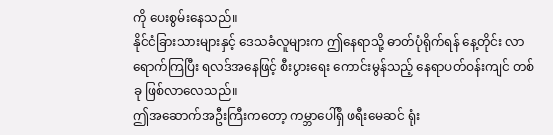ကို ပေးစွမ်းနေသည်။
နိုင်ငံခြားသားများနှင့် ဒေသခံလူများက ဤနေရာသို့ ဓာတ်ပုံရိုက်ရန် နေ့တိုင်း လာရောက်ကြပြီး ရလဒ်အနေဖြင့် စီးပွားရေး ကောင်းမွန်သည့် နေရာပတ်ဝန်းကျင် တစ်ခု ဖြစ်လာလေသည်။
ဤအဆောက်အဦးကြီးကတော့ ကမ္ဘာပေါ်ရှိ ဖရီးမေဆင် ရုံး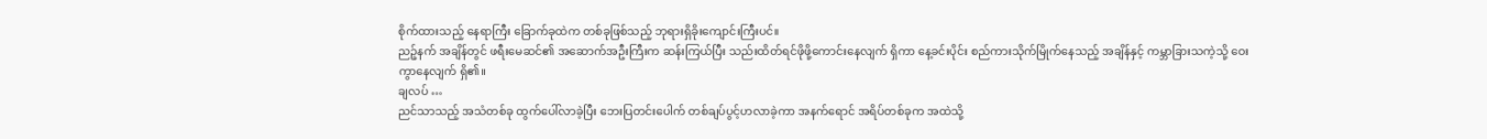စိုက်ထားသည့် နေရာကြီး ခြောက်ခုထဲက တစ်ခုဖြစ်သည့် ဘုရားရှိခိုးကျောင်းကြီးပင်။
ညဉ့်နက် အချိန်တွင် ဖရီးမေဆင်၏ အဆောက်အဦးကြီးက ဆန်းကြယ်ပြီး သည်းထိတ်ရင်ဖိုဖို့ကောင်းနေလျက် ရှိကာ နေ့ခင်းပိုင်း စည်ကားသိုက်မြိုက်နေသည့် အချိန်နှင့် ကမ္ဘာခြားသကဲ့သို့ ဝေးကွာနေလျက် ရှိ၏။
ချလပ် …
ညင်သာသည့် အသံတစ်ခု ထွက်ပေါ်လာခဲ့ပြီး ဘေးပြတင်းပေါက် တစ်ချပ်ပွင့်ဟလာခဲ့ကာ အနက်ရောင် အရိပ်တစ်ခုက အထဲသို့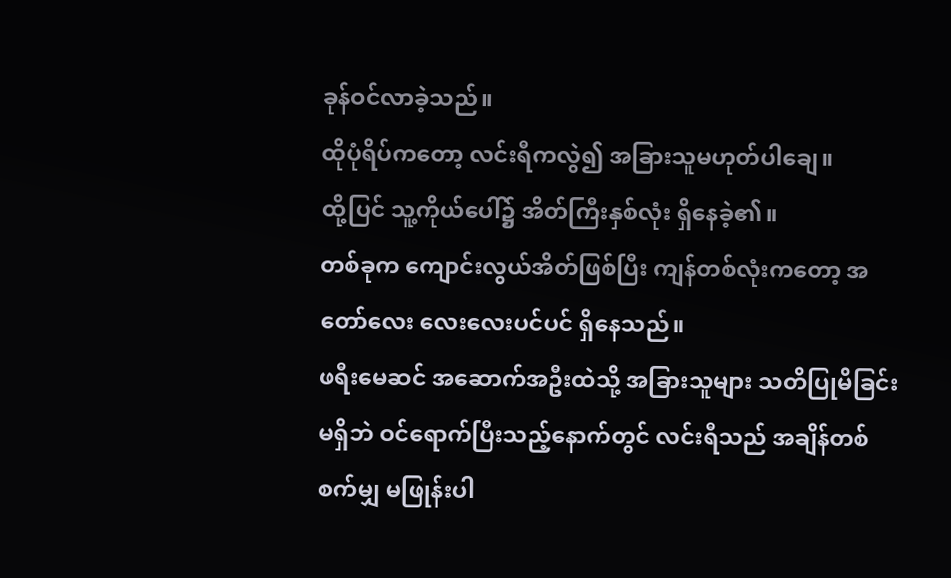ခုန်ဝင်လာခဲ့သည်။
ထိုပုံရိပ်ကတော့ လင်းရီကလွဲ၍ အခြားသူမဟုတ်ပါချေ။
ထို့ပြင် သူ့ကိုယ်ပေါ်၌ အိတ်ကြီးနှစ်လုံး ရှိနေခဲ့၏။
တစ်ခုက ကျောင်းလွယ်အိတ်ဖြစ်ပြီး ကျန်တစ်လုံးကတော့ အတော်လေး လေးလေးပင်ပင် ရှိနေသည်။
ဖရီးမေဆင် အဆောက်အဦးထဲသို့ အခြားသူများ သတိပြုမိခြင်း မရှိဘဲ ဝင်ရောက်ပြီးသည့်နောက်တွင် လင်းရီသည် အချိန်တစ်စက်မျှ မဖြုန်းပါ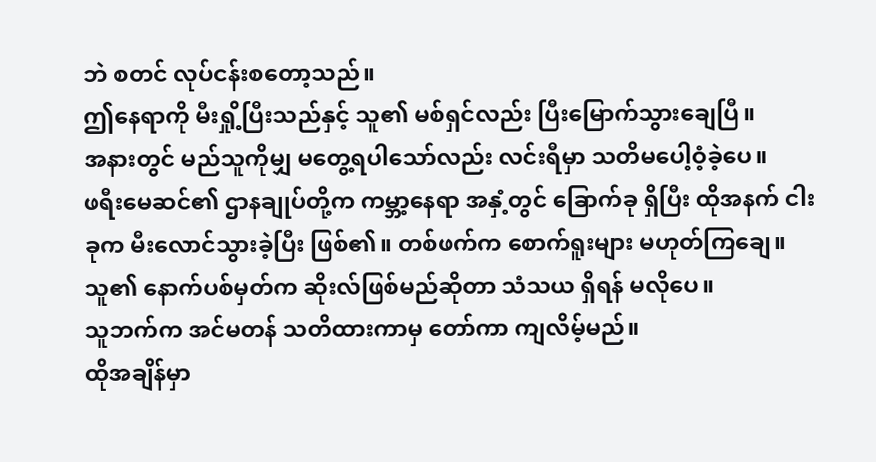ဘဲ စတင် လုပ်ငန်းစတော့သည်။
ဤနေရာကို မီးရှို့ပြီးသည်နှင့် သူ၏ မစ်ရှင်လည်း ပြီးမြောက်သွားချေပြီ။
အနားတွင် မည်သူကိုမျှ မတွေ့ရပါသော်လည်း လင်းရီမှာ သတိမပေါ့ဝံ့ခဲ့ပေ။
ဖရီးမေဆင်၏ ဌာနချုပ်တို့က ကမ္ဘာ့နေရာ အနှံ့တွင် ခြောက်ခု ရှိပြီး ထိုအနက် ငါးခုက မီးလောင်သွားခဲ့ပြီး ဖြစ်၏။ တစ်ဖက်က စောက်ရူးများ မဟုတ်ကြချေ။ သူ၏ နောက်ပစ်မှတ်က ဆိုးလ်ဖြစ်မည်ဆိုတာ သံသယ ရှိရန် မလိုပေ။
သူဘက်က အင်မတန် သတိထားကာမှ တော်ကာ ကျလိမ့်မည်။
ထိုအချိန်မှာ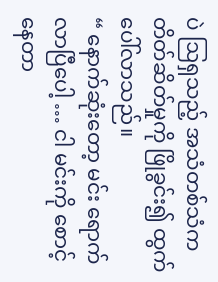ပဲ ဩရှသည့် အသံတစ်သံက တိတ်ဆိတ်မှုကို ဖြိုခွင်း၍ ထွက်ပေါ်လာသည်။
“ နောက်ဆုံးတော့ မင်း ရောက်လာပြီပေါ့ … ငါ မင်းကို စောင့်နေတာ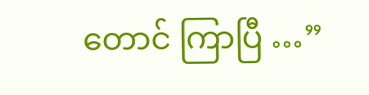တောင် ကြာပြီ …”